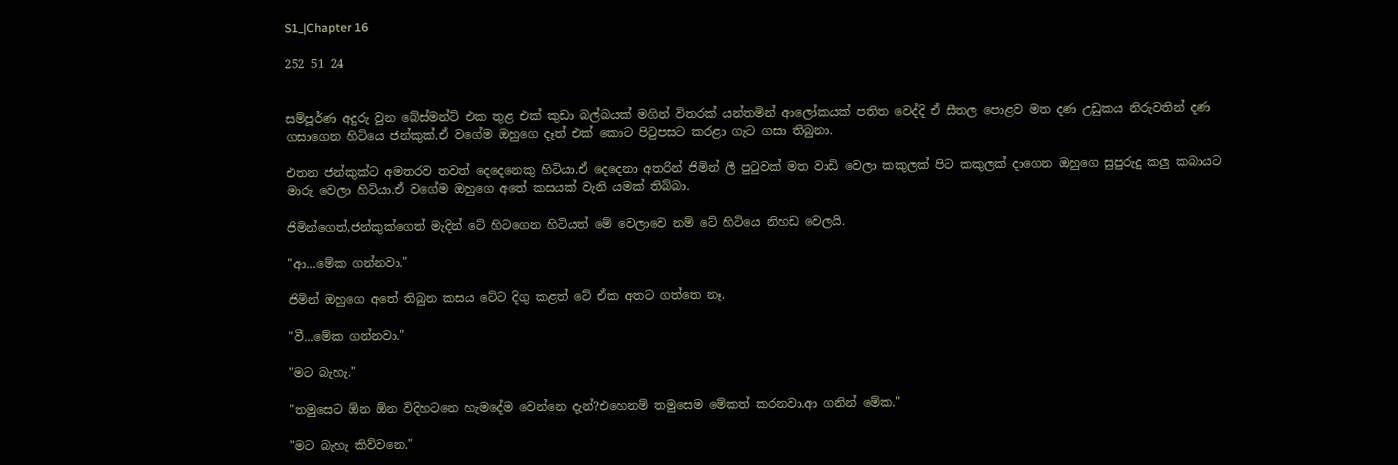S1_|Chapter 16

252 51 24


සම්පූර්ණ අදුරු වුන බේස්මන්ට් එක තුළ එක් කුඩා බල්බයක් මගින් විතරක් යන්තමින් ආලෝකයක් පතිත වෙද්දි ඒ සීතල පොළව මත දණ උඩුකය නිරුවතින් දණ ගසාගෙන හිටියෙ ජන්කුක්.ඒ වගේම ඔහුගෙ දෑත් එක් කොට පිටුපසට කරළා ගැට ගසා තිබුනා.

එතන ජන්කුක්ට අමතරව තවත් දෙදෙනෙකු හිටියා.ඒ දෙදෙනා අතරින් ජිමින් ලී පුටුවක් මත වාඩි වෙලා කකුලක් පිට කකුලක් දාගෙන ඔහුගෙ සුපුරුදු කලු කබායට මාරු වෙලා හිටියා.ඒ වගේම ඔහුගෙ අතේ කසයක් වැනි යමක් තිබ්බා.

ජිමින්ගෙත්,ජන්කුක්ගෙත් මැදින් ටේ හිටගෙන හිටියත් මේ වෙලාවෙ නම් ටේ හිටියෙ නිහඩ වෙලයි.

"ආ...මේක ගන්නවා."

ජිමින් ඔහුගෙ අතේ තිබුන කසය ටේට දිගු කළත් ටේ ඒක අතට ගත්තෙ නෑ.

"වී...මේක ගන්නවා."

"මට බැහැ."

"තමුසෙට ඕන ඕන විදිහටනෙ හැමදේම වෙන්නෙ දැන්?එහෙනම් තමුසෙම මේකත් කරනවා.ආ ගනින් මේක."

"මට බැහැ කිව්වනෙ."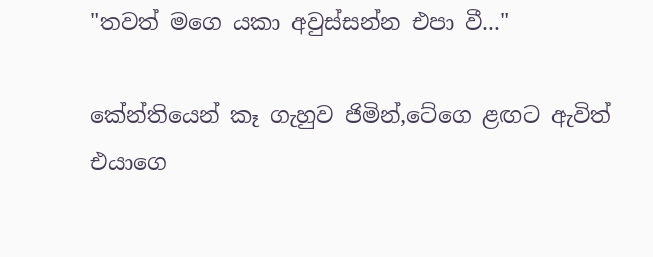"තවත් මගෙ යකා අවුස්සන්න එපා වී..."

කේන්තියෙන් කෑ ගැහුව ජිමින්,ටේගෙ ළඟට ඇවිත් එයාගෙ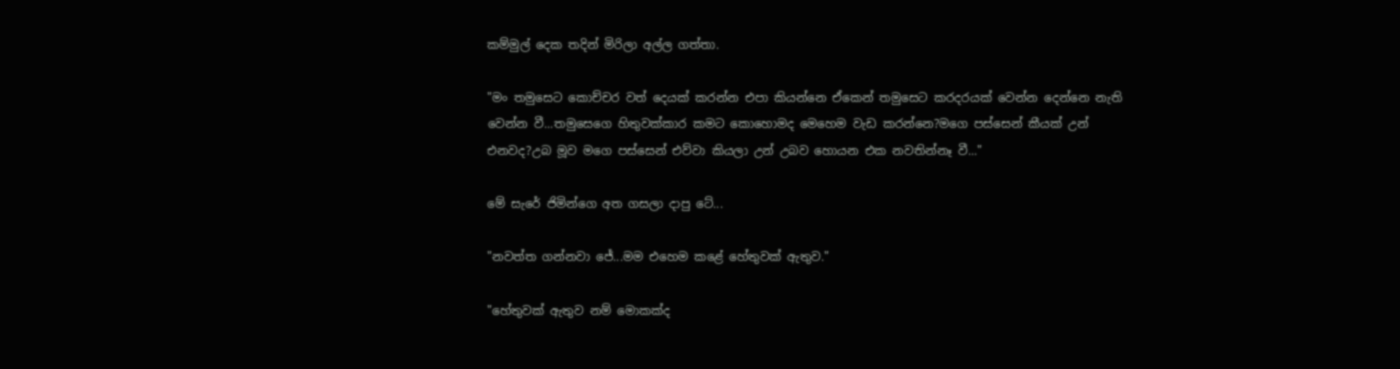කම්මුල් දෙක තදින් මිරිලා අල්ල ගත්තා.

"මං තමුසෙට කොච්චර වත් දෙයක් කරන්න එපා කියන්නෙ ඒකෙන් තමුසෙට කරදරයක් වෙන්න දෙන්නෙ නැති වෙන්න වී...තමුසෙගෙ හිතුවක්කාර කමට කොහොමද මෙහෙම වැඩ කරන්නෙ?මගෙ පස්සෙන් කීයක් උන් එනවද?උබ මූව මගෙ පස්සෙන් එව්වා කියලා උන් උබව හොයන එක නවතින්නෑ වී..."

මේ සැරේ ජිමින්ගෙ අත ගසලා දාපු ටේ...

"නවත්ත ගන්නවා ජේ...මම එහෙම කළේ හේතුවක් ඇතුව."

"හේතුවක් ඇතුව නම් මොකක්ද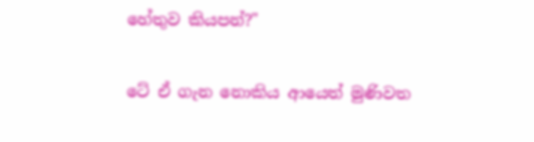හේතුව කියපන්?"

ටේ ඒ ගැන නොකිය ආයෙත් මුණිවත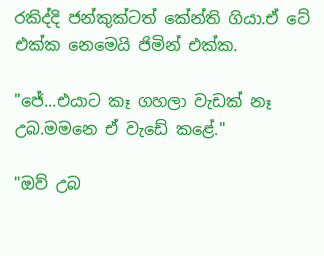රකිද්දි ජන්කුක්ටත් කේන්ති ගියා.ඒ ටේ එක්ක නෙමෙයි ජිමින් එක්ක.

"ජේ...එයාට කෑ ගහලා වැඩක් නෑ උබ.මමනෙ ඒ වැඩේ කළේ."

"ඔව් උබ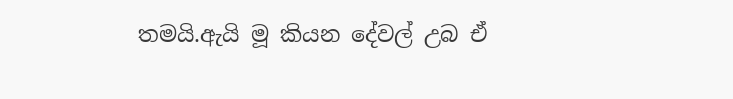තමයි.ඇයි මූ කියන දේවල් උබ ඒ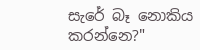සැරේ බෑ නොකිය කරන්නෙ?"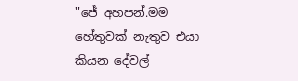"ජේ අහපන්.මම හේතුවක් නැතුව එයා කියන දේවල්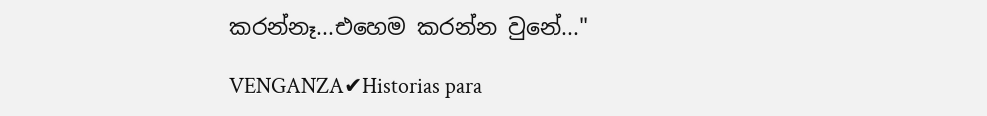කරන්නෑ...එහෙම කරන්න වුනේ..."

VENGANZA✔Historias para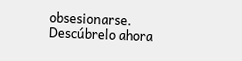obsesionarse. Descúbrelo ahora